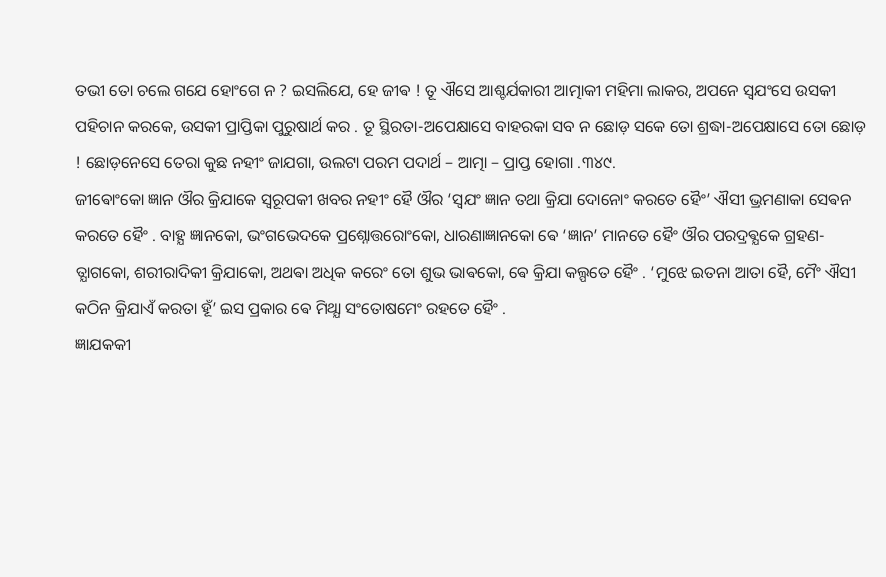ତଭୀ ତୋ ଚଲେ ଗଯେ ହୋଂଗେ ନ ? ଇସଲିଯେ, ହେ ଜୀଵ ! ତୂ ଐସେ ଆଶ୍ଚର୍ଯକାରୀ ଆତ୍ମାକୀ ମହିମା ଲାକର, ଅପନେ ସ୍ଵଯଂସେ ଉସକୀ ପହିଚାନ କରକେ, ଉସକୀ ପ୍ରାପ୍ତିକା ପୁରୁଷାର୍ଥ କର . ତୂ ସ୍ଥିରତା-ଅପେକ୍ଷାସେ ବାହରକା ସବ ନ ଛୋଡ଼ ସକେ ତୋ ଶ୍ରଦ୍ଧା-ଅପେକ୍ଷାସେ ତୋ ଛୋଡ଼ ! ଛୋଡ଼ନେସେ ତେରା କୁଛ ନହୀଂ ଜାଯଗା, ଉଲଟା ପରମ ପଦାର୍ଥ – ଆତ୍ମା – ପ୍ରାପ୍ତ ହୋଗା .୩୪୯.
ଜୀଵୋଂକୋ ଜ୍ଞାନ ଔର କ୍ରିଯାକେ ସ୍ଵରୂପକୀ ଖବର ନହୀଂ ହୈ ଔର ‘ସ୍ଵଯଂ ଜ୍ଞାନ ତଥା କ୍ରିଯା ଦୋନୋଂ କରତେ ହୈଂ’ ଐସୀ ଭ୍ରମଣାକା ସେଵନ କରତେ ହୈଂ . ବାହ୍ଯ ଜ୍ଞାନକୋ, ଭଂଗଭେଦକେ ପ୍ରଶ୍ନୋତ୍ତରୋଂକୋ, ଧାରଣାଜ୍ଞାନକୋ ଵେ ‘ଜ୍ଞାନ’ ମାନତେ ହୈଂ ଔର ପରଦ୍ରଵ୍ଯକେ ଗ୍ରହଣ-ତ୍ଯାଗକୋ, ଶରୀରାଦିକୀ କ୍ରିଯାକୋ, ଅଥଵା ଅଧିକ କରେଂ ତୋ ଶୁଭ ଭାଵକୋ, ଵେ କ୍ରିଯା କଲ୍ପତେ ହୈଂ . ‘ମୁଝେ ଇତନା ଆତା ହୈ, ମୈଂ ଐସୀ କଠିନ କ୍ରିଯାଏଁ କରତା ହୂଁ’ ଇସ ପ୍ରକାର ଵେ ମିଥ୍ଯା ସଂତୋଷମେଂ ରହତେ ହୈଂ .
ଜ୍ଞାଯକକୀ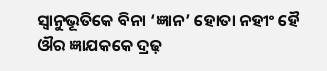ସ୍ଵାନୁଭୂତିକେ ବିନା ‘ଜ୍ଞାନ’ ହୋତା ନହୀଂ ହୈ ଔର ଜ୍ଞାଯକକେ ଦ୍ରଢ଼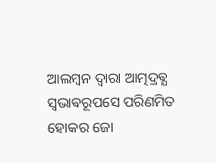ଆଲମ୍ବନ ଦ୍ଵାରା ଆତ୍ମଦ୍ରଵ୍ଯ ସ୍ଵଭାଵରୂପସେ ପରିଣମିତ ହୋକର ଜୋ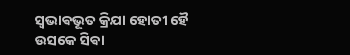ସ୍ଵଭାଵଭୂତ କ୍ରିଯା ହୋତୀ ହୈ ଉସକେ ସିଵା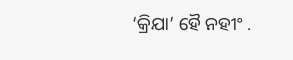‘କ୍ରିଯା’ ହୈ ନହୀଂ .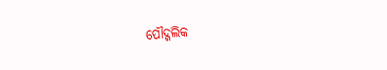ପୌଦ୍ଗଲିକ